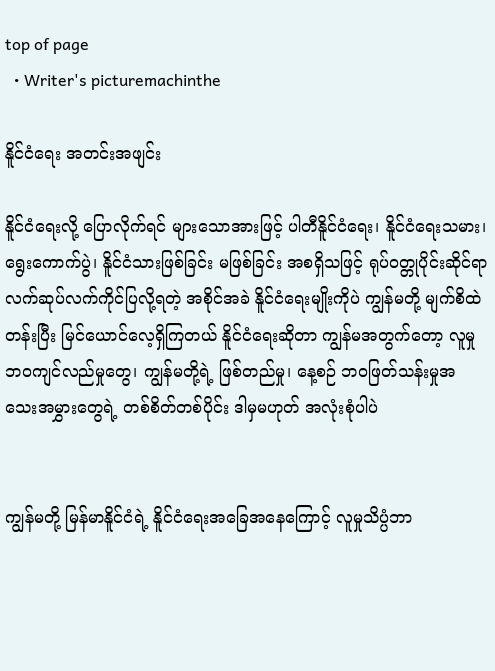top of page
  • Writer's picturemachinthe

နိူင်ငံရေး အတင်းအဖျင်း

နိူင်ငံရေးလို့ ပြောလိုက်ရင် များသောအားဖြင့် ပါတီနိူင်ငံရေး၊ နိူင်ငံရေးသမား၊ ရွေးကောက်ပွဲ၊ နိူင်ငံသားဖြစ်ခြင်း မဖြစ်ခြင်း အစရှိသဖြင့် ရုပ်ဝတ္တုပိုင်းဆိုင်ရာ လက်ဆုပ်လက်ကိုင်ပြလို့ရတဲ့ အစိုင်အခဲ နိူင်ငံရေးမျိုးကိုပဲ ကျွန်မတို့ မျက်စိထဲ တန်းပြီး မြင်ယောင်လေ့ရှိကြတယ် နိူင်ငံရေးဆိုတာ ကျွန်မအတွက်တော့ လူမှုဘဝကျင်လည်မှုတွေ၊ ကျွန်မတို့ရဲ့ ဖြစ်တည်မှု၊ နေ့စဉ် ဘဝဖြတ်သန်းမှုအသေးအမွှားတွေရဲ့ တစ်စိတ်တစ်ပိုင်း ဒါမှမဟုတ် အလုံးစုံပါပဲ


ကျွန်မတို့ မြန်မာနိူင်ငံရဲ့ နိူင်ငံရေးအခြေအနေကြောင့် လူမှုသိပ္ပံဘာ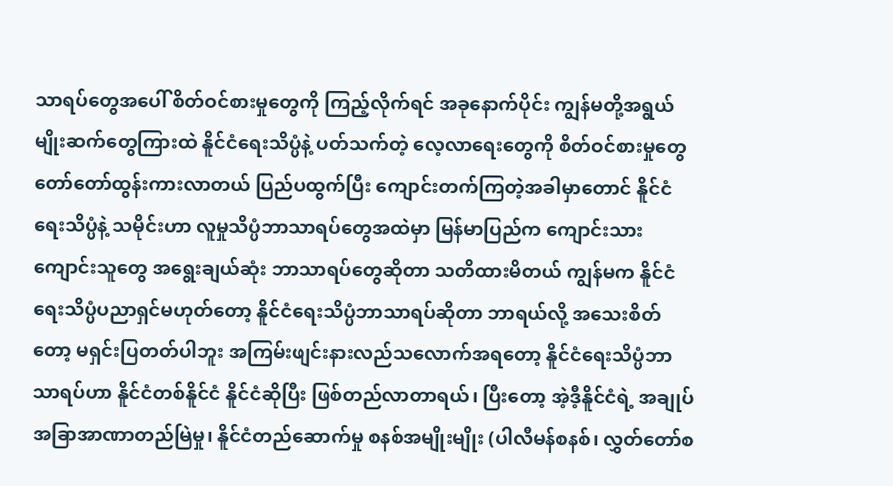သာရပ်တွေအပေါ် စိတ်ဝင်စားမှုတွေကို ကြည့်လိုက်ရင် အခုနောက်ပိုင်း ကျွန်မတို့အရွယ် မျိုးဆက်တွေကြားထဲ နိူင်ငံရေးသိပ္ပံနဲ့ ပတ်သက်တဲ့ လေ့လာရေးတွေကို စိတ်ဝင်စားမှုတွေ တော်တော်ထွန်းကားလာတယ် ပြည်ပထွက်ပြီး ကျောင်းတက်ကြတဲ့အခါမှာတောင် နိူင်ငံရေးသိပ္ပံနဲ့ သမိုင်းဟာ လူမှုသိပ္ပံဘာသာရပ်တွေအထဲမှာ မြန်မာပြည်က ကျောင်းသားကျောင်းသူတွေ အရွေးချယ်ဆုံး ဘာသာရပ်တွေဆိုတာ သတိထားမိတယ် ကျွန်မက နိူင်ငံရေးသိပ္ပံပညာရှင်မဟုတ်တော့ နိူင်ငံရေးသိပ္ပံဘာသာရပ်ဆိုတာ ဘာရယ်လို့ အသေးစိတ်တော့ မရှင်းပြတတ်ပါဘူး အကြမ်းဖျင်းနားလည်သလောက်အရတော့ နိူင်ငံရေးသိပ္ပံဘာသာရပ်ဟာ နိူင်ငံတစ်နိူင်ငံ နိူင်ငံဆိုပြီး ဖြစ်တည်လာတာရယ်၊ ပြီးတော့ အဲ့ဒီ့နိူင်ငံရဲ့ အချုပ်အခြာအာဏာတည်မြဲမှု၊ နိူင်ငံတည်ဆောက်မှု စနစ်အမျိုးမျိုး (ပါလီမန်စနစ်၊ လွှတ်တော်စ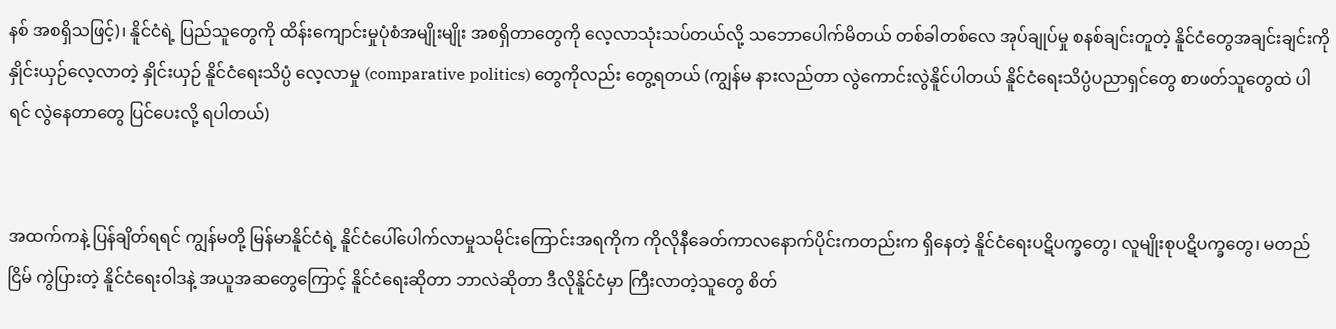နစ် အစရှိသဖြင့်)၊ နိူင်ငံရဲ့ ပြည်သူတွေကို ထိန်းကျောင်းမှုပုံစံအမျိုးမျိုး အစရှိတာတွေကို လေ့လာသုံးသပ်တယ်လို့ သဘောပေါက်မိတယ် တစ်ခါတစ်လေ အုပ်ချုပ်မှု စနစ်ချင်းတူတဲ့ နိူင်ငံတွေအချင်းချင်းကို နှိုင်းယှဉ်လေ့လာတဲ့ နှိုင်းယှဉ် နိူင်ငံရေးသိပ္ပံ‌ လေ့လာမှု‌ (comparative politics) တွေကိုလည်း တွေ့ရတယ် (ကျွန်မ နားလည်တာ လွဲကောင်းလွဲနိူင်ပါတယ် နိူင်ငံရေးသိပ္ပံပညာရှင်တွေ စာဖတ်သူတွေထဲ ပါရင်‌ လွဲနေတာတွေ ပြင်ပေးလို့ ရပါတယ်)


အထက်ကနဲ့ ပြန်ချိတ်ရရင် ကျွန်မတို့ မြန်မာနိူင်ငံရဲ့ နိူင်ငံပေါ်ပေါက်လာမှုသမိုင်းကြောင်းအရကိုက ကိုလိုနီခေတ်ကာလနောက်ပိုင်းကတည်းက ရှိနေတဲ့ နိူင်ငံရေးပဋိပက္ခတွေ၊ လူမျိုးစုပဋိပက္ခတွေ၊ မတည်ငြိမ် ကွဲပြားတဲ့ နိူင်ငံရေးဝါဒနဲ့ အယူအဆတွေကြောင့် နိူင်ငံရေးဆိုတာ ဘာလဲဆိုတာ ဒီလိုနိူင်ငံမှာ ကြီးလာတဲ့သူတွေ စိတ်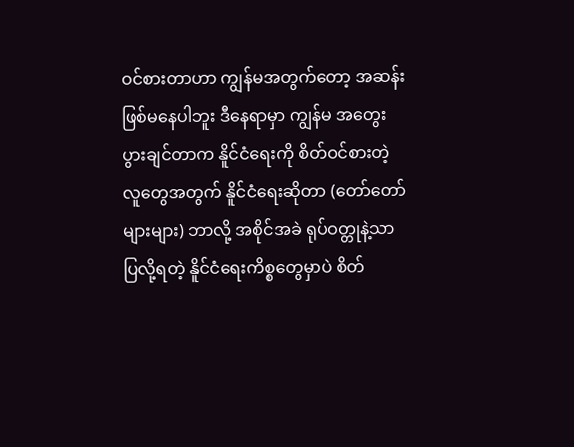ဝင်စားတာဟာ ကျွန်မအတွက်တော့ အဆန်းဖြစ်မနေပါဘူး ဒီနေရာမှာ ကျွန်မ အတွေးပွားချင်တာက နိူင်ငံရေးကို စိတ်ဝင်စားတဲ့ လူတွေအတွက် နိူင်ငံရေးဆိုတာ (တော်တော်များများ) ဘာလို့ အစိုင်အခဲ ရုပ်ဝတ္တုနဲ့သာ ပြလို့ရတဲ့ နိူင်ငံရေးကိစ္စတွေမှာပဲ စိတ်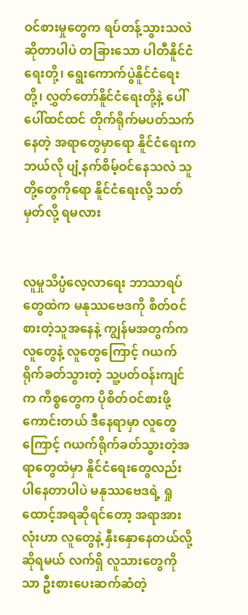ဝင်စားမှုတွေက ရပ်တန့်သွားသလဲဆိုတာပါပဲ တခြားသော ပါတီနိူင်ငံရေးတို့၊ ရွေးကောက်ပွဲနိူင်ငံရေးတို့၊ လွှတ်တော်နိူင်ငံရေးတို့နဲ့ ပေါ်ပေါ်ထင်ထင် တိုက်ရိုက်မပတ်သက်နေတဲ့ အရာတွေမှာရော နိူင်ငံရေးက ဘယ်လို ပျံ့နက်စိမ့်ဝင်နေသလဲ သူတို့တွေကိုရော နိူင်ငံရေးလို့ သတ်မှတ်လို့ ရမလား


လူမှုသိပ္ပံလေ့လာရေး ဘာသာရပ်တွေထဲက မနုဿဗေဒကို စိတ်ဝင်စားတဲ့သူအနေနဲ့ ကျွန်မအတွက်က လူတွေနဲ့ လူတွေကြောင့် ဂယက်ရိုက်ခတ်သွားတဲ့ သူ့ပတ်ဝန်းကျင်က ကိစ္စတွေက ပိုစိတ်ဝင်စားဖို့ ကောင်းတယ် ဒီနေရာမှာ လူတွေကြောင့် ဂယက်ရိုက်ခတ်သွားတဲ့အရာတွေထဲမှာ နိူင်ငံရေးတွေလည်း ပါနေတာပါပဲ မနုဿဗေဒရဲ့ ရှုထောင့်အရဆိုရင်တော့ အရာအားလုံးဟာ လူတွေနဲ့ နှီးနှောနေတယ်လို့ ဆိုရမယ် လက်ရှိ လူသားတွေကိုသာ ဦးစားပေးဆက်ဆံတဲ့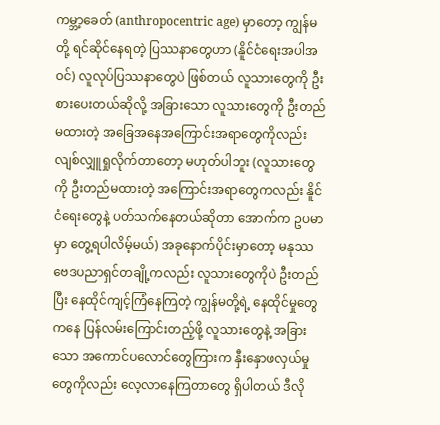ကမ္ဘာ့ခေတ် (anthropocentric age) မှာတော့ ကျွန်မတို့ ရင်ဆိုင်နေရတဲ့ ပြဿနာတွေဟာ (နိူင်ငံရေးအပါအဝင်) လူလုပ်ပြဿနာတွေပဲ ဖြစ်တယ် လူသားတွေကို ဦးစားပေးတယ်ဆိုလို့ အခြားသော လူသားတွေကို ဦးတည်မထားတဲ့ အခြေအနေအကြောင်းအရာတွေကိုလည်း လျစ်လျှူရှုလိုက်တာတော့ မဟုတ်ပါဘူး (လူသားတွေကို ဦးတည်မထားတဲ့ အကြောင်းအရာတွေကလည်း နိူင်ငံရေးတွေနဲ့ ပတ်သက်နေတယ်ဆိုတာ အောက်က ဥပမာမှာ တွေ့ရပါလိမ့်မယ်) အခုနောက်ပိုင်းမှာတော့ မနုဿဗေဒပညာရှင်တချို့ကလည်း လူသားတွေကိုပဲ ဦးတည်ပြီး နေထိုင်ကျင့်ကြံနေကြတဲ့ ကျွန်မတို့ရဲ့ နေထိုင်မှုတွေကနေ ပြန်လမ်းကြောင်းတည့်ဖို့ လူသားတွေနဲ့ အခြားသော အကောင်ပလောင်တွေကြားက နှီးနှောဖလှယ်မှုတွေကိုလည်း လေ့လာနေကြတာတွေ ရှိပါတယ် ဒီလို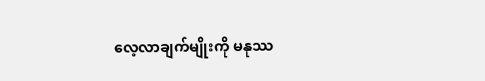လေ့လာချက်မျိုးကို မနုဿ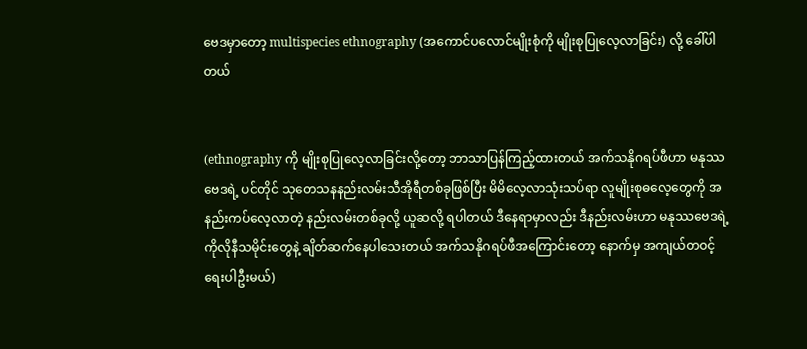ဗေဒမှာတော့ multispecies ethnography (အကောင်ပလောင်မျိုးစုံကို မျိုးစုပြုလေ့လာခြင်း) လို့ ခေါ်ပါတယ်


(ethnography ကို မျိုးစုပြုလေ့လာခြင်းလို့တော့ ဘာသာပြန်ကြည့်ထားတယ် အက်သနိုဂရပ်ဖီဟာ မနုဿဗေဒရဲ့ ပင်တိုင် သုတေသနနည်းလမ်းသီအိုရီတစ်ခုဖြစ်ပြီး မိမိလေ့လာသုံးသပ်ရာ လူမျိုးစုဓလေ့တွေကို အနည်းကပ်လေ့လာတဲ့ နည်းလမ်းတစ်ခုလို့ ယူဆလို့ ရပါတယ် ဒီနေရာမှာလည်း ဒီနည်းလမ်းဟာ မနုဿဗေဒရဲ့ ကိုလိုနီသမိုင်းတွေနဲ့ ချိတ်ဆက်နေပါသေးတယ် အက်သနိုဂရပ်ဖီအကြောင်းတော့ နောက်မှ အကျယ်တဝင့် ရေးပါဦးမယ်)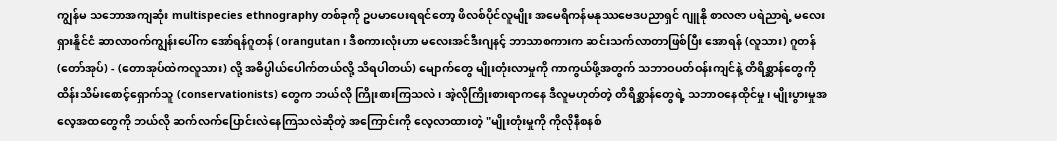ကျွန်မ သဘောအကျဆုံး multispecies ethnography တစ်ခုကို ဥပမာပေးရရင်တော့ ဖိလစ်ပိုင်လူမျိုး အမေရိကန်မနုဿဗေဒပညာရှင် ဂျူနို စာလဇာ ပရဲညာရဲ့ မလေးရှားနိူင်ငံ ဆာလာဝက်ကျွန်းပေါ်က အော်ရန်ဂူတန် (orangutan၊ ဒီစကားလုံးဟာ မလေးအင်ဒီးဂျနင့် ဘာသာစကားက ဆင်းသက်လာတာဖြစ်ပြီး အောရန် (လူသား) ဂူတန် (တော်အုပ်) - (တောအုပ်ထဲကလူသား) လို့ အဓိပ္ပါယ်ပေါက်တယ်လို့ သိရပါတယ်) မျောက်တွေ မျိုးတုံးလာမှုကို ကာကွယ်ဖို့အတွက် သဘာဝပတ်ဝန်းကျင်နဲ့ တိရိစ္ဆာန်တွေကို ထိန်းသိမ်းစောင့်ရှောက်သူ (conservationists) တွေက ဘယ်လို ကြိုးစားကြသလဲ၊ အဲ့လိုကြိုးစားရာကနေ ဒီလူမဟုတ်တဲ့ တိရိစ္ဆာန်တွေရဲ့ သဘာဝနေထိုင်မှု၊ မျိုးပွားမှုအလေ့အထတွေကို ဘယ်လို ဆက်လက်ပြောင်းလဲနေကြသလဲဆိုတဲ့ အကြောင်းကို လေ့လာထားတဲ့ "မျိုးတုံးမှုကို ကိုလိုနီစနစ်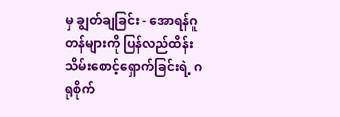မှ ချွတ်ချခြင်း - အောရန်ဂူတန်များကို ပြန်လည်ထိန်းသိမ်းစောင့်ရှောက်ခြင်းရဲ့ ဂရုစိုက်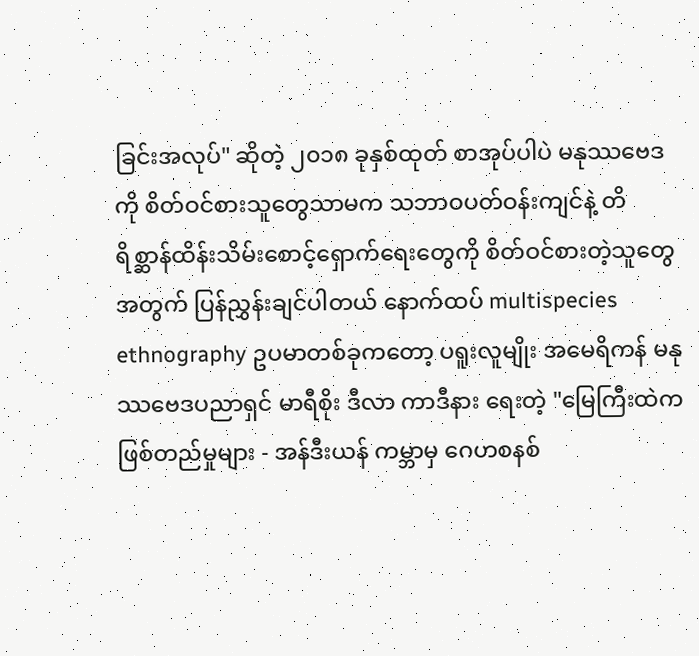ခြင်းအလုပ်" ဆိုတဲ့ ၂၀၁၈ ခုနှစ်ထုတ် စာအုပ်ပါပဲ မနုဿဗေဒကို စိတ်ဝင်စားသူတွေသာမက သဘာဝပတ်ဝန်းကျင်နဲ့ တိရိစ္ဆာန်ထိန်းသိမ်းစောင့်ရှောက်ရေးတွေကို စိတ်ဝင်စားတဲ့သူတွေအတွက် ပြန်ညွှန်းချင်ပါတယ် နောက်ထပ် multispecies ethnography ဥပမာတစ်ခုကတော့ ပရူးလူမျိုး အမေရိကန် မနုဿဗေဒပညာရှင် မာရီစိုး ဒီလာ ကာဒီနား ရေးတဲ့ "မြေကြီးထဲက ဖြစ်တည်မှုများ - အန်ဒီးယန် ကမ္ဘာမှ ဂေဟစနစ်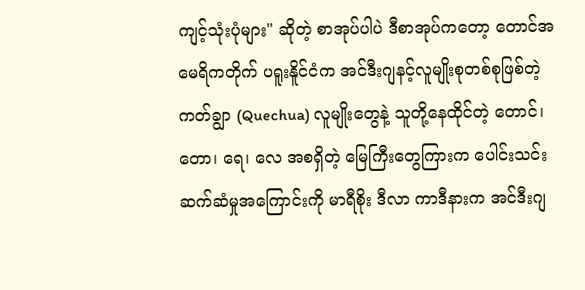ကျင့်သုံးပုံများ" ဆိုတဲ့ စာအုပ်ပါပဲ ဒီစာအုပ်ကတော့ တောင်အမေရိကတိုက် ပရူးနိူင်ငံက အင်ဒီးဂျနင့်လူမျိုးစုတစ်စုဖြစ်တဲ့ ကတ်ချွာ (Quechua) လူမျိုးတွေနဲ့ သူတို့နေထိုင်တဲ့ တောင်၊ တော၊ ရေ၊ လေ အစရှိတဲ့ မြေကြီးတွေကြားက ပေါင်းသင်းဆက်ဆံမှုအကြောင်းကို မာရီစိုး ဒီလာ ကာဒီနားက အင်ဒီးဂျ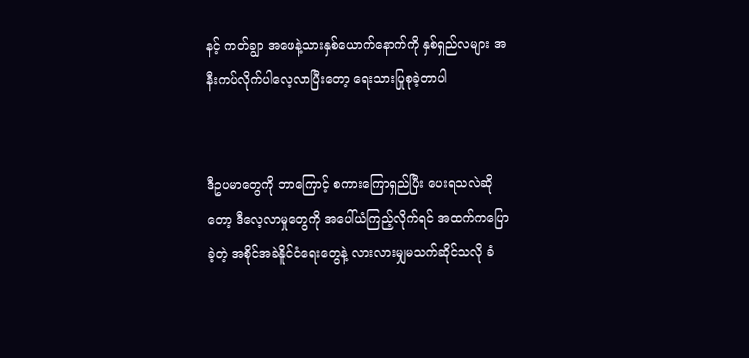နင့် ကတ်ချွာ အဖေနဲ့သားနှစ်ယောက်နောက်ကို နှစ်ရှည်လများ အနီးကပ်လိုက်ပါလေ့လာပြီးတော့ ရေးသားပြုစုခဲ့တာပါ


ဒီဥပမာတွေကို ဘာကြောင့် ‌စကားကြောရှည်ပြီး ပေးရသလဲဆိုတော့ ဒီလေ့လာမှုတွေကို အပေါ်ယံကြည့်လိုက်ရင် အထက်ကပြောခဲ့တဲ့ အစိုင်အခဲနိူင်ငံရေး‌တွေနဲ့ လားလားမျှမသက်ဆိုင်သလို ခံ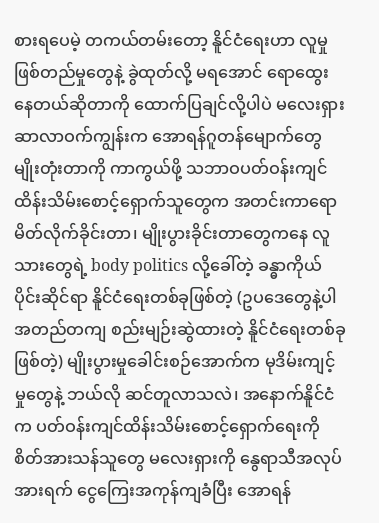စားရပေမဲ့ တကယ်တမ်းတော့ နိူင်ငံရေးဟာ လူမှုဖြစ်တည်မှုတွေနဲ့ ခွဲထုတ်လို့ မရအောင် ရောထွေးနေတယ်ဆိုတာကို ထောက်ပြချင်လို့ပါပဲ မလေးရှား ဆာလာဝက်ကျွန်းက အောရန်ဂူတန်မျောက်တွေ မျိုးတုံးတာကို ကာကွယ်ဖို့ သဘာဝပတ်ဝန်းကျင်ထိန်းသိမ်းစောင့်ရှောက်သူတွေက အတင်းကာရော မိတ်လိုက်ခိုင်းတာ၊ မျိုးပွားခိုင်းတာတွေကနေ လူသားတွေရဲ့ body politics လို့ခေါ်တဲ့ ခန္ဓာကိုယ်ပိုင်းဆိုင်ရာ နိူင်ငံရေးတစ်ခုဖြစ်တဲ့ (ဥပဒေတွေနဲ့ပါ အတည်တကျ စည်းမျဉ်းဆွဲထားတဲ့ နိူင်ငံရေးတစ်ခုဖြစ်တဲ့) မျိုးပွားမှုခေါင်းစဉ်အောက်က မုဒိမ်းကျင့်မှုတွေနဲ့ ဘယ်လို ဆင်တူလာသလဲ၊ အနောက်နိူင်ငံက ပတ်ဝန်းကျင်ထိန်းသိမ်းစောင့်ရှောက်ရေးကို စိတ်အားသန်သူတွေ မလေးရှားကို နွေရာသီအလုပ်အားရက် ငွေကြေးအကုန်ကျခံပြီး အောရန်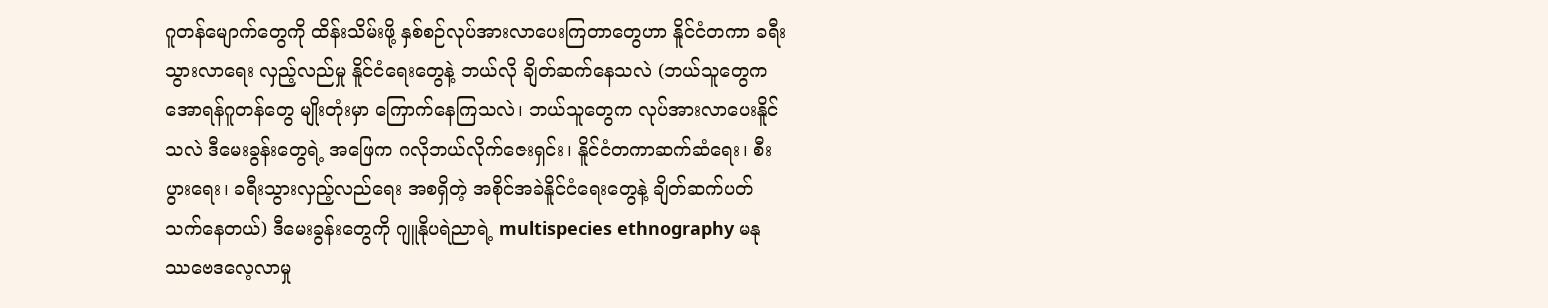ဂူတန်မျောက်တွေကို ထိန်းသိမ်းဖို့ နှစ်စဉ်လုပ်အားလာ‌ပေးကြတာတွေဟာ နိူင်ငံတကာ ခရီးသွားလာရေး လှည့်လည်မှု နိူင်ငံရေးတွေနဲ့‌ ဘယ်လို ချိတ်ဆက်နေသလဲ (ဘယ်သူတွေက အောရန်ဂူတန်တွေ မျိုးတုံးမှာ ကြောက်နေကြသလဲ၊ ဘယ်သူတွေက လုပ်အားလာပေးနိူင်သလဲ ဒီမေးခွန်းတွေရဲ့ အဖြေက ဂလိုဘယ်လိုက်ဇေးရှင်း၊ နိူင်ငံတကာဆက်ဆံရေး၊ စီးပွားရေး၊ ခရီးသွားလှည့်လည်ရေး အစရှိတဲ့ အစိုင်အခဲနိူင်ငံရေးတွေနဲ့ ချိတ်ဆက်ပတ်သက်နေတယ်) ဒီမေးခွန်းတွေကို ဂျူနိုပရဲညာရဲ့ multispecies ethnography မနုဿဗေဒလေ့လာမှု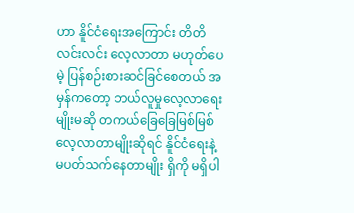ဟာ နိူင်ငံရေးအကြောင်း တိတိလင်းလင်း လေ့လာတာ မဟုတ်ပေမဲ့ ပြန်စဉ်းစားဆင်‌ခြင်စေတယ် အမှန်ကတော့ ဘယ်လူမှုလေ့လာရေးမျိုးမဆို တကယ်ခြေခြေမြစ်မြစ်လေ့လာတာမျိုးဆိုရင် နိူင်ငံရေးနဲ့ မပတ်သက်နေတာမျိုး ရှိကို မရှိပါ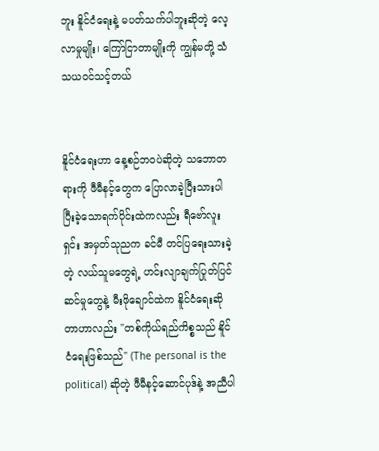ဘူး နိူင်ငံရေးနဲ့ မပတ်သက်ပါဘူးဆိုတဲ့ လေ့လာမှုမျိုး၊ ကြော်ငြာတာမျိုးကို ကျွန်မတို့ သံသယဝင်သင့်တယ်


နိူင်ငံရေးဟာ နေ့စဉ်ဘဝပဲဆိုတဲ့ သဘောတရားကို ဖီမီနင့်တွေက ပြောလာခဲ့ပြီးသားပါ ပြီးခဲ့သောရက်ပိုင်းထဲကလည်း ရီဗော်လူးရှင်း အမှတ်သုညက ခင်မီ တင်ပြရေးသားခဲ့တဲ့ လယ်သူမတွေရဲ့ ဟင်းလျာချက်ပြုတ်ပြင်ဆင်မှုတွေနဲ့ မီးဖိုချောင်ထဲက နိူင်ငံရေးဆိုတာဟာလည်း "တစ်ကိုယ်ရည်ကိစ္စသည် နိူင်ငံရေးဖြစ်သည်" (The personal is the political) ဆိုတဲ့ ဖီမီနင့်ဆောင်ပုဒ်နဲ့ အညီပါ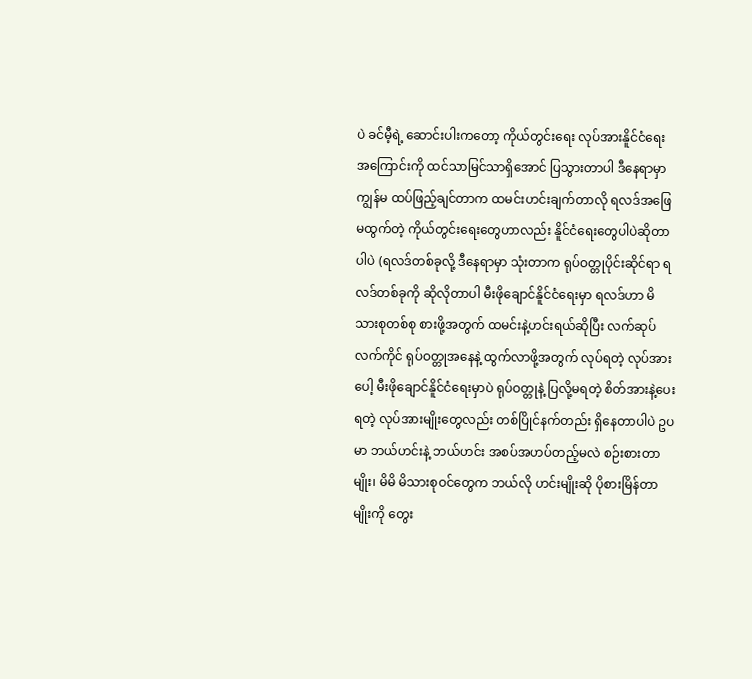ပဲ ခင်မီ့ရဲ့ ဆောင်းပါးကတော့ ကိုယ်တွင်းရေး လုပ်အားနိူင်ငံရေးအကြောင်းကို ထင်သာမြင်သာရှိအောင် ပြသွားတာပါ ဒီနေရာမှာ ကျွန်မ ထပ်ဖြည့်ချင်တာက ထမင်းဟင်းချက်တာလို ရလဒ်အဖြေမထွက်တဲ့ ကိုယ်တွင်းရေးတွေဟာလည်း နိူင်ငံရေးတွေပါပဲဆိုတာပါပဲ (ရလဒ်တစ်ခုလို့ ဒီနေရာမှာ သုံးတာက ရုပ်ဝတ္တုပိုင်းဆိုင်ရာ ရလဒ်တစ်ခုကို ဆိုလိုတာပါ မီးဖိုချောင်နိူင်ငံရေးမှာ ရလဒ်ဟာ မိသားစုတစ်စု စားဖို့အတွက် ထမင်းနဲ့ဟင်းရယ်ဆိုပြီး လက်ဆုပ်လက်ကိုင် ရုပ်ဝတ္တုအနေနဲ့ ထွက်လာဖို့အတွက် လုပ်ရတဲ့ လုပ်အားပေါ့ မီးဖိုချောင်နိူင်ငံရေးမှာပဲ ရုပ်ဝတ္တုနဲ့ ပြလို့မရတဲ့ စိတ်အားနဲ့ပေးရတဲ့ လုပ်အားမျိုးတွေလည်း တစ်ပြိုင်နက်တည်း ရှိနေတာပါပဲ ဥပမာ ဘယ်ဟင်းနဲ့ ဘယ်ဟင်း အစပ်အဟပ်တည့်မလဲ စဉ်းစားတာမျိုး၊ မိမိ မိသားစုဝင်တွေက ဘယ်လို ဟင်းမျိုးဆို ပိုစားမြိန်တာမျိုးကို တွေး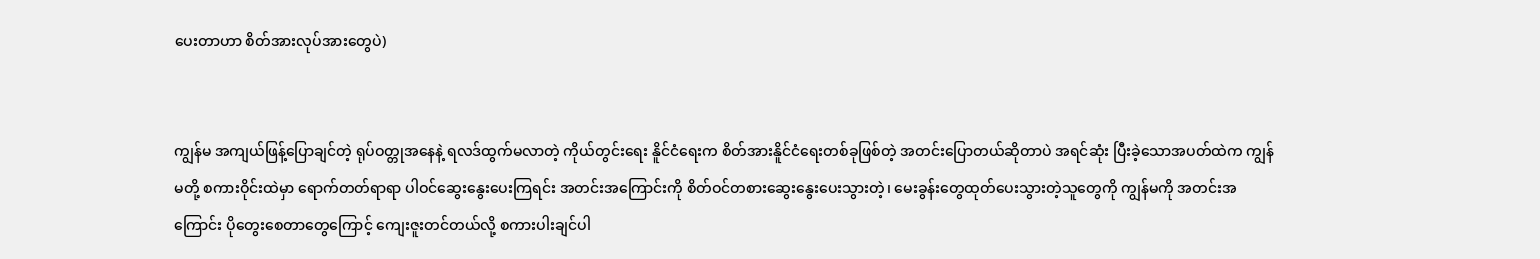ပေးတာဟာ စိတ်အားလုပ်အားတွေပဲ)


ကျွန်မ အကျယ်ဖြန့်ပြောချင်တဲ့ ရုပ်ဝတ္တုအနေနဲ့ ရလဒ်ထွက်မလာတဲ့ ကိုယ်တွင်းရေး နိူင်ငံရေးက စိတ်အားနိူင်ငံရေးတစ်ခုဖြစ်တဲ့ အတင်းပြောတယ်ဆိုတာပဲ အရင်ဆုံး ပြီးခဲ့သောအပတ်ထဲက ကျွန်မတို့ စကားဝိုင်းထဲမှာ ရောက်တတ်ရာရာ ပါဝင်ဆွေးနွေးပေးကြရင်း အတင်းအကြောင်းကို စိတ်ဝင်တစားဆွေးနွေးပေးသွားတဲ့၊ မေးခွန်းတွေထုတ်ပေးသွားတဲ့သူတွေကို ကျွန်မကို အတင်းအကြောင်း ပိုတွေးစေတာတွေကြောင့် ကျေးဇူးတင်တယ်လို့ စကားပါးချင်ပါ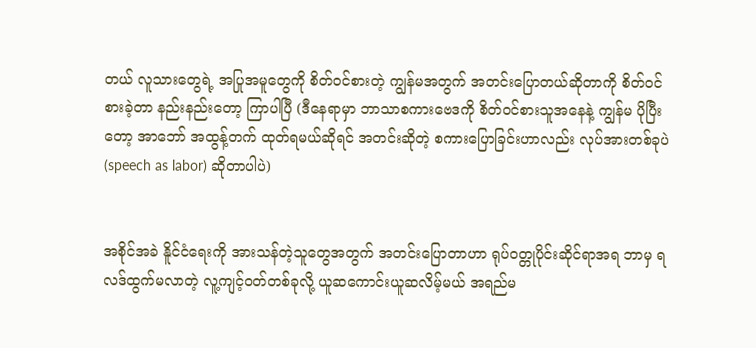တယ် လူသားတွေရဲ့ အပြုအမူတွေကို စိတ်ဝင်စားတဲ့ ကျွန်မအတွက် အတင်းပြောတယ်ဆိုတာကို စိတ်ဝင်စားခဲ့တာ နည်းနည်းတော့ ကြာပါပြီ (ဒီနေရာမှာ ဘာသာစကားဗေဒကို စိတ်ဝင်စားသူအနေနဲ့ ကျွန်မ ပိုပြီးတော့ အာဘော် အထွန့်တက် ထုတ်ရမယ်ဆိုရင် အတင်းဆိုတဲ့ စကားပြောခြင်းဟာလည်း လုပ်အားတစ်ခုပဲ (speech as labor) ဆိုတာပါပဲ)


အစိုင်အခဲ နိူင်ငံရေးကို အားသန်တဲ့သူတွေအတွက် အတင်းပြောတာဟာ ရုပ်ဝတ္တုပိုင်းဆိုင်ရာအရ ဘာမှ ရလဒ်ထွက်မလာတဲ့ လူ့ကျင့်ဝတ်တစ်ခုလို့ ယူဆကောင်းယူဆလိမ့်မယ် အရည်မ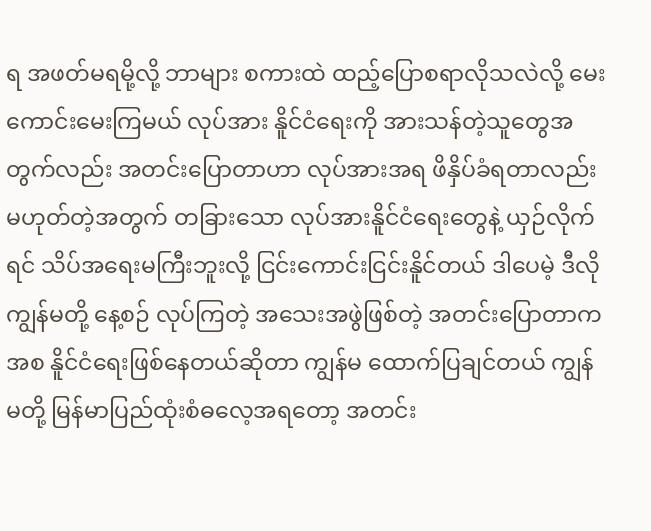ရ အဖတ်မရမို့လို့ ဘာများ စကားထဲ ထည့်ပြောစရာလိုသလဲလို့ မေးကောင်းမေးကြမယ် လုပ်အား နိူင်ငံရေးကို အားသန်တဲ့သူတွေအတွက်လည်း အတင်းပြောတာဟာ လုပ်အားအရ ဖိနှိပ်ခံရတာလည်း မဟုတ်တဲ့အတွက် တခြားသော လုပ်အားနိူင်ငံရေးတွေနဲ့ ယှဉ်လိုက်ရင် သိပ်အရေးမကြီးဘူးလို့ ငြင်းကောင်းငြင်းနိူင်တယ် ဒါပေမဲ့ ဒီလို ကျွန်မတို့ နေ့စဉ် လုပ်ကြတဲ့ အသေးအဖွဲဖြစ်တဲ့ အတင်းပြောတာကအစ နိူင်ငံရေးဖြစ်နေတယ်ဆိုတာ ကျွန်မ ထောက်ပြချင်တယ် ကျွန်မတို့ မြန်မာပြည်ထုံးစံဓလေ့အရတော့ အတင်း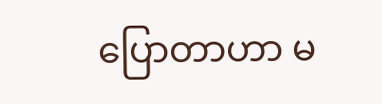ပြောတာဟာ မ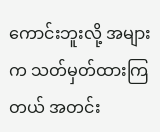ကောင်းဘူးလို့ အများက သတ်မှတ်ထားကြတယ် အတင်း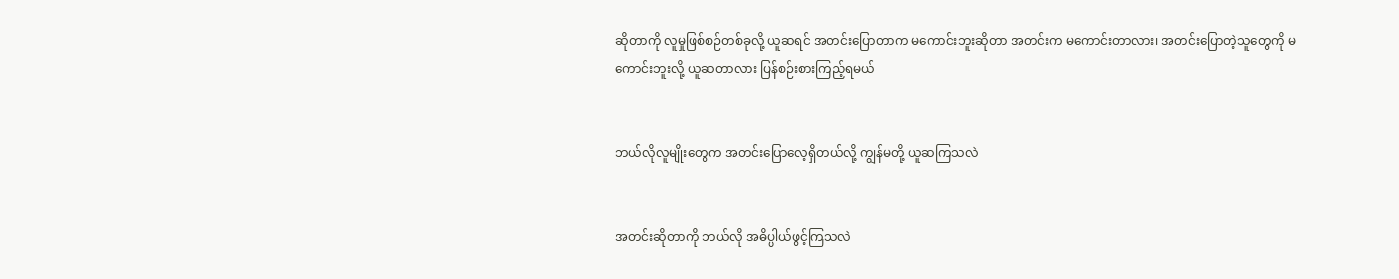ဆိုတာကို လူမှုဖြစ်စဉ်တစ်ခုလို့ ယူဆရင် အတင်းပြောတာက မကောင်းဘူးဆိုတာ အတင်းက မကောင်းတာလား၊ အတင်းပြောတဲ့သူ‌တွေကို မကောင်းဘူးလို့ ယူဆတာလား ပြန်စဉ်းစားကြည့်ရမယ်


ဘယ်လိုလူမျိုးတွေက အတင်းပြောလေ့ရှိတယ်လို့ ကျွန်မတို့ ယူဆကြသလဲ


အတင်းဆိုတာကို ဘယ်လို အဓိပ္ပါယ်ဖွင့်ကြသလဲ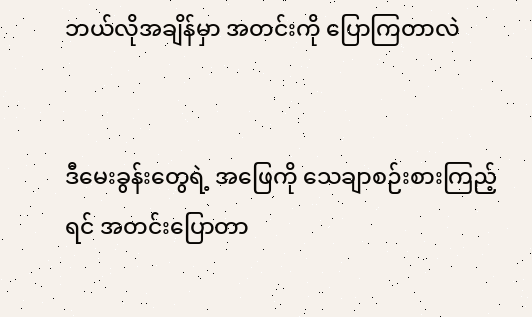ဘယ်လိုအချိန်မှာ အတင်းကို ပြောကြတာလဲ


ဒီမေးခွန်းတွေရဲ့ အဖြေကို သေချာစဉ်းစားကြည့်ရင် အတင်းပြောတာ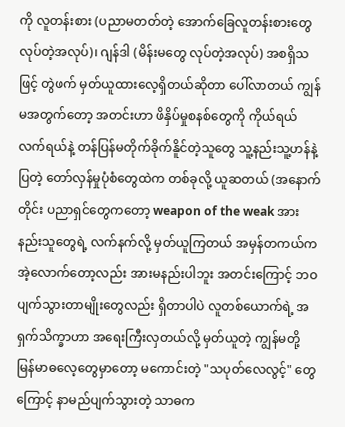ကို လူတန်းစား (ပညာမတတ်တဲ့ အောက်ခြေလူတန်းစားတွေ လုပ်တဲ့အလုပ်)၊ ဂျန်ဒါ (မိန်းမတွေ လုပ်တဲ့အလုပ်) အစရှိသဖြင့် တွဲဖက် မှတ်ယူထားလေ့ရှိတယ်ဆိုတာ ပေါ်လာတယ် ကျွန်မအတွက်တော့ အတင်းဟာ ဖိနှိပ်မှုစနစ်တွေကို ကိုယ်ရယ်လက်ရယ်နဲ့ တန်ပြန်မတိုက်ခိုက်နိူင်တဲ့သူတွေ သူ့နည်းသူ့ဟန်နဲ့ ပြတဲ့ တော်လှန်မှုပုံစံတွေထဲက တစ်ခုလို့ ယူဆတယ် (အနောက်တိုင်း ပညာရှင်တွေကတော့ weapon of the weak အားနည်းသူတွေရဲ့ လက်နက်လို့ မှတ်ယူကြတယ် အမှန်တကယ်က အဲ့လောက်တော့လည်း အားမနည်းပါဘူး အတင်းကြောင့် ဘဝပျက်သွားတာမျိုးတွေလည်း ရှိတာပါပဲ လူတစ်ယောက်ရဲ့ အရှက်သိက္ခာဟာ အရေးကြီးလှတယ်လို့ မှတ်ယူတဲ့ ကျွန်မတို့ မြန်မာဓလေ့တွေမှာတော့ မကောင်းတဲ့ "သပုတ်လေလွင့်" တွေကြောင့် နာမည်ပျက်သွားတဲ့ သာဓက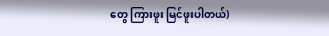တွေ ကြားဖူး မြင်ဖူးပါတယ်)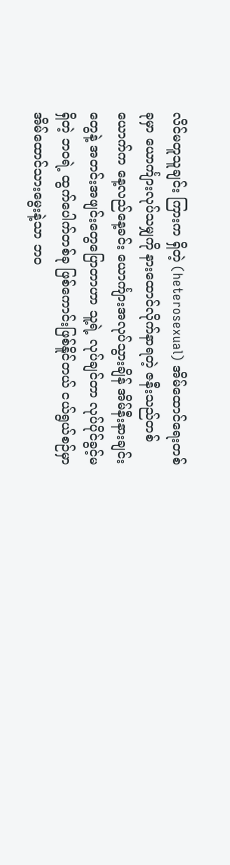လိင်မတူသူချင်း ကြားက ရှိတဲ့ (heterosexual) အိမ်ထောင်ရေးတစ်ခုမှာ ယောင်္ကျားလုပ်သမျှကို နားထောင်လိုက်နာရတဲ့ ဇနီးသည်တစ်ယောက်က နေ့လည်နေ့ခင်း ယောင်္ကျားအလုပ်သွားချိန် အိမ်နီးနားချင်းတွေနဲ့ အတင်းအဖျင်းတွေပြောတာဟာ သူ့ရဲ့ လုပ်ချင်တာ လုပ်ပိုင်ခွင့်မရှိတဲ့ ဘဝရဲ့ ထွက်ပေါက်တစ်ခု ဖြစ်ကောင်းဖြစ်နိူင်တယ် ငယ်ရွယ်စဉ်မှာ အိမ်ထောင်သားမွေးနဲ့သာ ဘဝ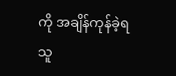ကို အချိန်ကုန်ခဲ့ရသူ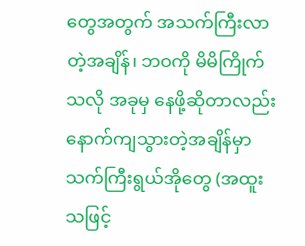တွေအတွက် အသက်ကြီးလာတဲ့အချိန်၊ ဘဝကို မိမိကြိုက်သလို အခုမှ နေဖို့ဆိုတာလည်း နောက်ကျသွားတဲ့အချိန်မှာ သက်ကြီးရွယ်အိုတွေ (အထူးသဖြင့်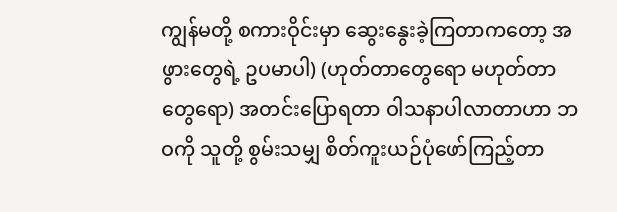ကျွန်မတို့ စကားဝိုင်းမှာ ဆွေးနွေးခဲ့ကြတာကတော့ အဖွားတွေရဲ့ ဥပမာပါ) (ဟုတ်တာတွေရော မဟုတ်တာတွေရော) အတင်းပြောရတာ ဝါသနာပါလာတာဟာ ဘဝကို သူတို့ စွမ်းသမျှ စိတ်ကူးယဉ်ပုံဖော်ကြည့်တာ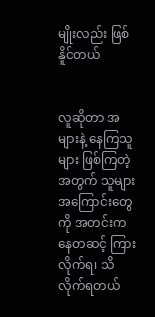မျိုးလည်း ဖြစ်နိူင်တယ်


လူဆိုတာ အများနဲ့ နေကြသူများ ဖြစ်ကြတဲ့အတွက် သူများအကြောင်းတွေကို အတင်းကနေတဆင့် ကြားလိုက်ရ၊ သိလိုက်ရတယ်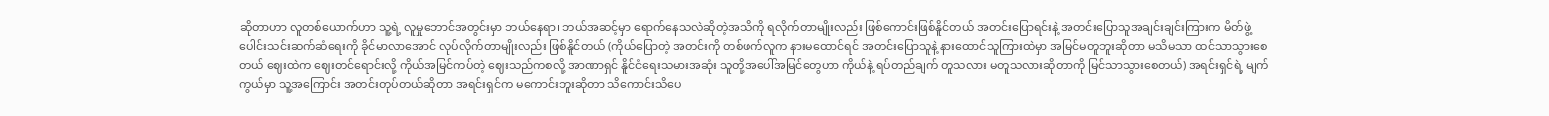ဆိုတာဟာ လူတစ်ယောက်ဟာ သူ့ရဲ့ လူမှုဘောင်အတွင်းမှာ ဘယ်နေရာ၊ ဘယ်အဆင့်မှာ ရောက်နေသလဲဆိုတဲ့အသိကို ရလိုက်တာမျိုးလည်း ဖြစ်ကောင်းဖြစ်နိူင်တယ် အတင်းပြောရင်းနဲ့ အတင်းပြောသူအချင်းချင်းကြားက မိတ်ဖွဲ့ပေါင်းသင်းဆက်ဆံရေးကို ခိုင်မာလာအောင် လုပ်လိုက်တာမျိုးလည်း ဖြစ်နိူင်တယ် (ကိုယ်ပြောတဲ့ အတင်းကို တစ်ဖက်လူက နားမထောင်ရင် အတင်းပြောသူနဲ့ နားထောင်သူကြားထဲမှာ အမြင်မတူဘူးဆိုတာ မသိမသာ ထင်သာသွားစေတယ် ဈေးထဲက ဈေးတင်ရောင်းလို့ ကိုယ်အမြင်ကပ်တဲ့ ဈေးသည်ကစလို့ အာဏာရှင် နိူင်ငံရေးသမားအဆုံး သူတို့အပေါ်အမြင်တွေဟာ ကိုယ်နဲ့ ရပ်တည်ချက် တူသလား မတူသလားဆိုတာကို မြင်သာသွားစေတယ်) အရင်းရှင်ရဲ့ မျက်ကွယ်မှာ သူ့အကြောင်း အတင်းတုပ်တယ်ဆိုတာ အရင်းရှင်က မကောင်းဘူးဆိုတာ သိကောင်းသိပေ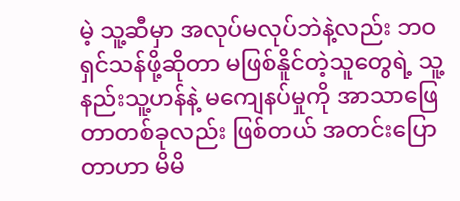မဲ့ သူ့ဆီမှာ အလုပ်မလုပ်ဘဲနဲ့လည်း ဘဝရှင်သန်ဖို့ဆိုတာ မဖြစ်နိူင်တဲ့သူတွေရဲ့ သူ့နည်းသူ့ဟန်နဲ့ မကျေနပ်မှုကို အာသာဖြေတာတစ်ခုလည်း ဖြစ်တယ် အတင်းပြောတာဟာ မိမိ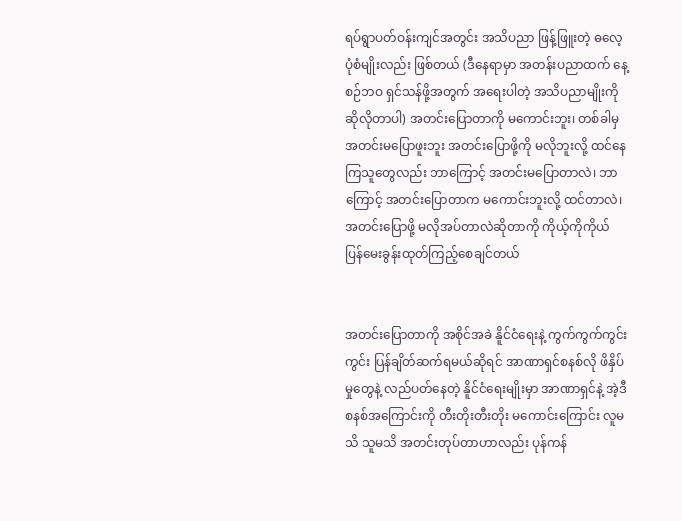ရပ်ရွာပတ်ဝန်းကျင်အတွင်း အသိပညာ ဖြန့်ဖြူးတဲ့ ဓလေ့ပုံစံမျိုးလည်း ဖြစ်တယ် (ဒီနေရာမှာ အတန်းပညာထက် နေ့စဉ်ဘဝ ရှင်သန်ဖို့အတွက် အရေးပါတဲ့ အသိပညာမျိုးကို ဆိုလိုတာပါ) အတင်းပြောတာကို မကောင်းဘူး၊ တစ်ခါမှ အတင်းမပြောဖူးဘူး အတင်းပြောဖို့ကို မလိုဘူးလို့ ထင်‌နေကြသူတွေလည်း ဘာကြောင့် အတင်းမပြောတာလဲ၊ ဘာကြောင့် အတင်း‌ပြောတာက မကောင်းဘူးလို့ ထင်တာလဲ၊ အတင်းပြောဖို့ မလိုအပ်တာလဲဆိုတာကို ကိုယ့်ကိုကိုယ် ပြန်မေးခွန်းထုတ်ကြည့်စေချင်တယ်


အတင်းပြောတာကို အစိုင်အခဲ နိူင်ငံရေးနဲ့ ကွက်ကွက်ကွင်းကွင်း ပြန်ချိတ်ဆက်ရမယ်ဆိုရင် အာဏာရှင်စနစ်လို ဖိနှိပ်မှုတွေနဲ့ လည်ပတ်နေတဲ့ နိူင်ငံရေးမျိုးမှာ အာဏာရှင်နဲ့ အဲ့ဒီစနစ်အကြောင်းကို တီးတိုးတီးတိုး မကောင်းကြောင်း လူမသိ သူမသိ အတင်းတုပ်တာဟာလည်း ပုန်ကန်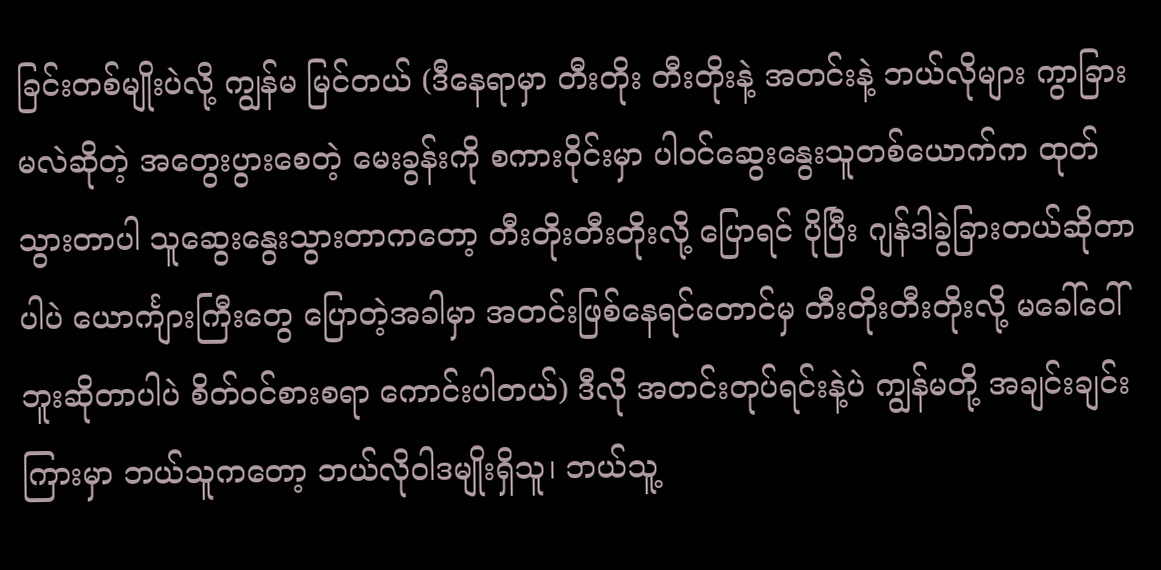ခြင်းတစ်မျိုးပဲလို့ ကျွန်မ မြင်တယ် (ဒီနေရာမှာ တီးတိုး တီးတိုးနဲ့ အတင်းနဲ့ ဘယ်လိုများ ကွာခြားမလဲဆိုတဲ့ အတွေးပွားစေတဲ့ မေးခွန်းကို စကားဝိုင်းမှာ ပါဝင်ဆွေးနွေးသူတစ်ယောက်က ထုတ်သွားတာပါ သူဆွေးနွေးသွားတာကတော့ တီးတိုးတီးတိုးလို့ ပြောရင် ပိုပြီး ဂျန်ဒါခွဲခြားတယ်ဆိုတာပါပဲ ယောင်္ကျားကြီးတွေ ပြောတဲ့အခါမှာ အတင်းဖြစ်နေရင်တောင်မှ တီးတိုးတီးတိုးလို့ မခေါ်ဝေါ်ဘူးဆိုတာပါပဲ စိတ်ဝင်စားစရာ ကောင်းပါတယ်) ဒီလို အတင်းတုပ်ရင်းနဲ့ပဲ ကျွန်မတို့ အချင်းချင်းကြားမှာ ဘယ်သူကတော့ ဘယ်လိုဝါဒမျိုးရှိသူ၊ ဘယ်သူ့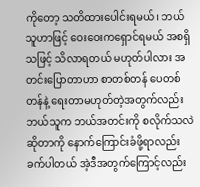ကိုတော့ သတိထားပေါင်းရမယ်၊ ဘယ်သူဟာဖြင့် ဝေးဝေးကရှောင်ရမယ် အစရှိသဖြင့် သိလာရတယ် မဟုတ်ပါလား အတင်းပြောတာဟာ စာတစ်တန် ပေတစ်တန်နဲ့ ရေးတာမဟုတ်တဲ့အတွက်လည်း ဘယ်သူက ဘယ်အတင်းကို စလိုက်သလဲဆိုတာကို နောက်ကြောင်းခံဖို့ရာလည်း ခက်ပါတယ် အဲ့ဒီအတွက်ကြောင့်လည်း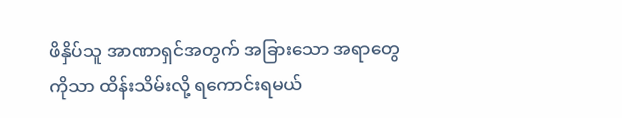ဖိနှိပ်သူ အာဏာရှင်အတွက် အခြားသော အရာတွေကိုသာ ထိန်းသိမ်းလို့ ရကောင်းရမယ်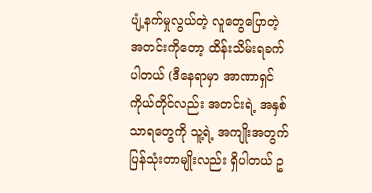ပျံ့နက်မှုလွယ်တဲ့ လူတွေပြောတဲ့ အတင်းကို‌တော့ ထိန်းသိမ်းရခက်ပါတယ် (ဒီနေရာမှာ အာဏာရှင်ကိုယ်တိုင်လည်း အတင်းရဲ့ အနှစ်သာရတွေကို သူ့ရဲ့ အကျိုးအတွက် ပြန်သုံးတာမျိုးလည်း ရှိပါတယ် ဥ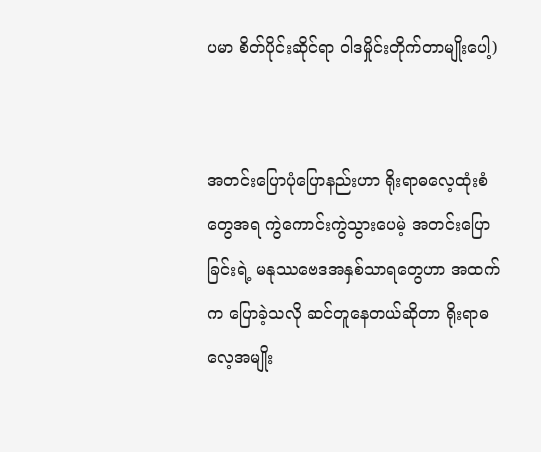ပမာ စိတ်ပိုင်းဆိုင်ရာ ဝါဒမှိုင်းတိုက်တာမျိုးပေါ့)


အတင်းပြောပုံပြောနည်းဟာ ရိုးရာဓလေ့ထုံးစံတွေအရ ကွဲကောင်းကွဲသွားပေမဲ့ အတင်းပြောခြင်းရဲ့ မနုဿဗေဒအနှစ်သာရတွေဟာ အထက်က ပြောခဲ့သလို ဆင်တူနေတယ်ဆိုတာ ရိုးရာဓလေ့အမျိုး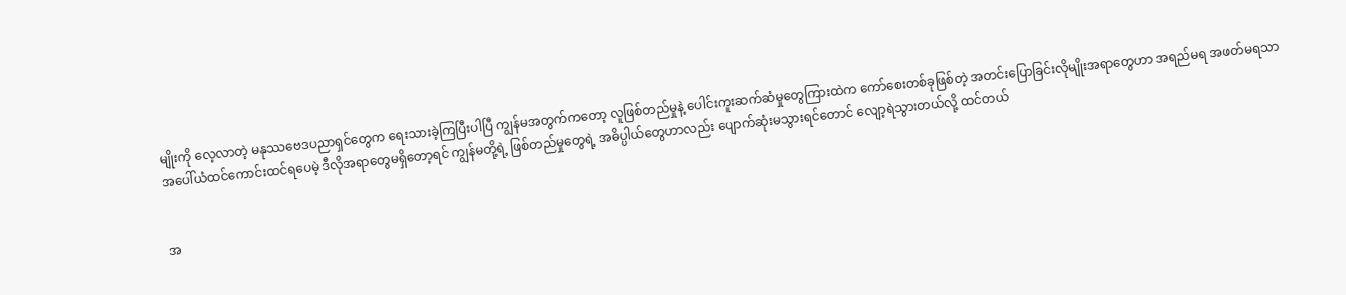မျိုးကို လေ့လာတဲ့ မနုဿဗေဒပညာရှင်‌တွေက ရေးသားခဲ့ကြပြီးပါပြီ ကျွန်မအတွက်ကတော့ လူဖြစ်တည်မှုနဲ့ ပေါင်းကူးဆက်ဆံမှုတွေကြားထဲက ကော်စေးတစ်ခုဖြစ်တဲ့ အတင်းပြောခြင်းလိုမျိုးအရာတွေဟာ အရည်မရ အဖတ်မရသာ အပေါ်ယံထင်ကောင်းထင်ရပေမဲ့ ဒီလိုအရာတွေမရှိတော့ရင် ကျွန်မတို့ရဲ့ ဖြစ်တည်မှုတွေရဲ့ အဓိပ္ပါယ်တွေဟာလည်း ပျောက်ဆုံးမသွားရင်တောင် လျော့ရဲသွားတယ်လို့ ထင်တယ်


အ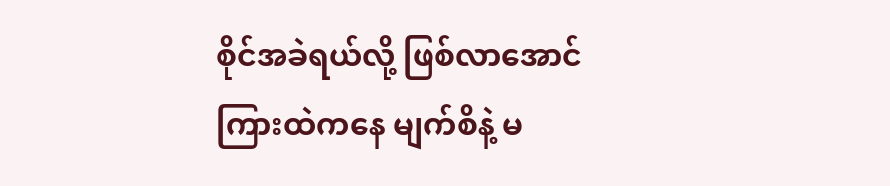စိုင်အခဲရယ်လို့ ဖြစ်လာအောင် ကြားထဲကနေ မျက်စိနဲ့ မ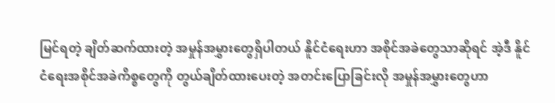မြင်ရတဲ့ ချိတ်ဆက်ထားတဲ့ အမှုန်အမွှားတွေရှိပါတယ် နိူင်ငံရေးဟာ အစိုင်အခဲတွေသာဆိုရင် အဲ့ဒီ နိူင်ငံရေးအစိုင်အခဲကိစ္စတွေကို တွယ်ချိတ်ထားပေးတဲ့ အတင်းပြောခြင်းလို အမှုန်အမွှားတွေဟာ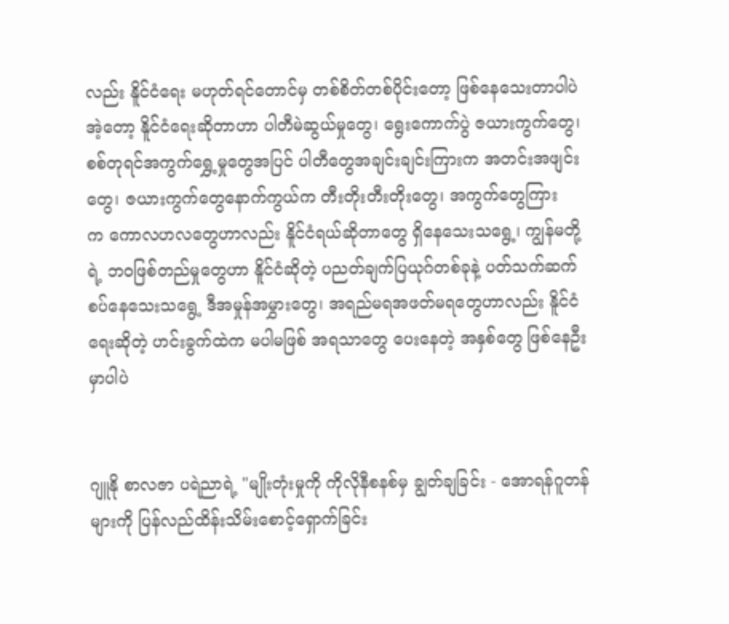လည်း နိူင်ငံရေး မဟုတ်ရင်တောင်မှ တစ်စိတ်တစ်ပိုင်းတော့ ဖြစ်နေသေးတာပါပဲ အဲ့တော့ နိူင်ငံရေးဆိုတာဟာ ပါတီမဲဆွယ်မှုတွေ၊ ရွေးကောက်ပွဲ ဇယားကွက်တွေ၊ စစ်တုရင်အကွက်ရွှေ့မှုတွေအပြင် ပါတီတွေအချင်းချင်းကြားက အတင်းအဖျင်းတွေ၊ ဇယားကွက်တွေနောက်ကွယ်က တီးတိုးတီးတိုးတွေ၊ အကွက်တွေကြားက ‌ကောလဟလတွေဟာလည်း နိူင်ငံရယ်ဆိုတာတွေ ရှိနေသေးသရွေ့၊ ကျွန်မတို့ရဲ့ ဘဝဖြစ်တည်မှုတွေဟာ နိူင်ငံဆိုတဲ့ ပညတ်ချက်ပြယုဂ်တစ်ခုနဲ့ ပတ်သက်ဆက်စပ်နေသေးသရွေ့ ဒီအမှုန်အမွှားတွေ၊ အရည်မရအဖတ်မရတွေဟာလည်း နိူင်ငံရေးဆိုတဲ့ ဟင်းခွက်ထဲက မပါမဖြစ် အရသာတွေ ပေးနေတဲ့ အနှစ်တွေ ဖြစ်နေဦးမှာပါပဲ


ဂျူနို စာလဇာ ပရဲညာရဲ့ "မျိုးတုံးမှုကို ကိုလိုနီစနစ်မှ ချွတ်ချခြင်း - အောရန်ဂူတန်များကို ပြန်လည်ထိန်းသိမ်းစောင့်ရှောက်ခြင်း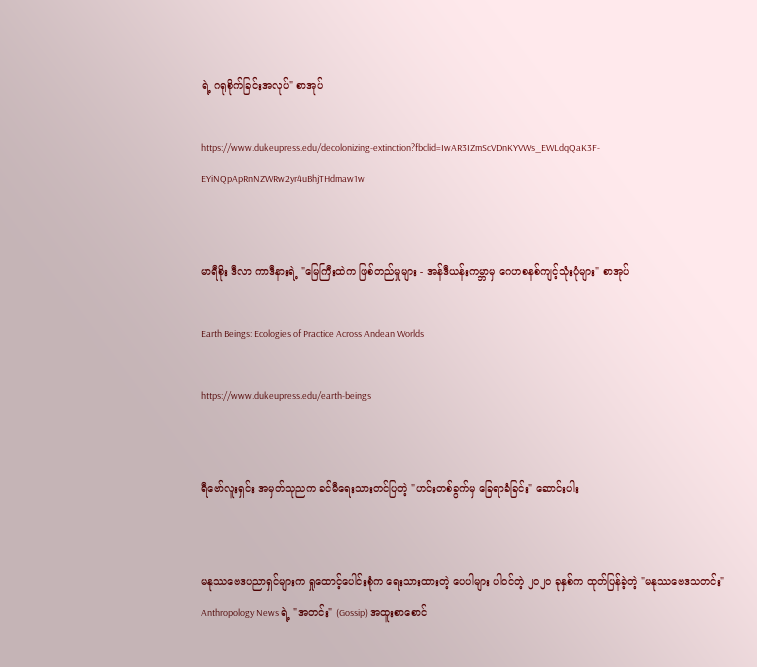ရဲ့ ဂရုစိုက်ခြင်းအလုပ်" စာအုပ်

https://www.dukeupress.edu/decolonizing-extinction?fbclid=IwAR3IZmScVDnKYVWs_EWLdqQaK3F-EYiNQpApRnNZWRw2yr4uBhjTHdmaw1w


မာရီစိုး ဒီလာ ကာဒီနားရဲ့ ‌"မြေကြီးထဲက ဖြစ်တည်မှုများ - အန်ဒီယန်းကမ္ဘာမှ ဂေဟစနစ်ကျင့်သုံးပုံများ" စာအုပ်

Earth Beings: Ecologies of Practice Across Andean Worlds

https://www.dukeupress.edu/earth-beings


ရီဗော်လူးရှင်း အမှတ်သုညက ခင်မီရေးသားတင်ပြတဲ့ "ဟင်းတစ်ခွက်မှ ခြေရာခံခြင်း" ဆောင်းပါး


မနုဿဗေဒပညာရှင်များက ရှုထောင့်ပေါင်းစုံက ရေးသားထားတဲ့ ပေပါများ ပါဝင်တဲ့ ၂၀၂၀ ခုနှစ်က ထုတ်ပြန်ခဲ့တဲ့ "မနုဿဗေဒသတင်း" Anthropology News ရဲ့ "အတင်း" (Gossip) အထူးစာစောင်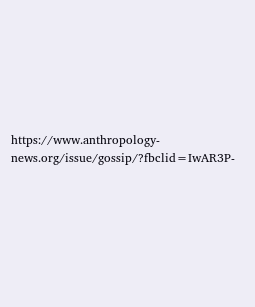https://www.anthropology-news.org/issue/gossip/?fbclid=IwAR3P-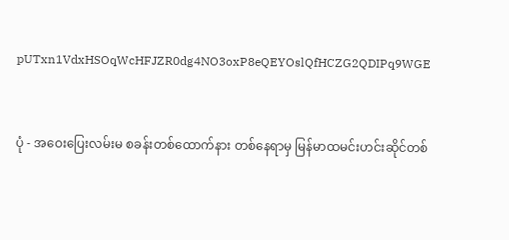pUTxn1VdxHSOqWcHFJZR0dg4NO3oxP8eQEYOslQfHCZG2QDIPq9WGE


ပုံ - အဝေးပြေးလမ်းမ စခန်းတစ်ထောက်နား တစ်နေရာမှ မြန်မာထမင်းဟင်းဆိုင်တစ်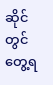ဆိုင်တွင် တွေ့ရ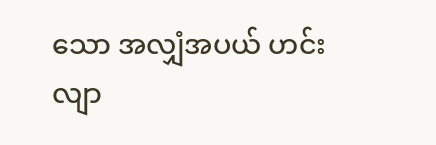သော အလျှံအပယ် ဟင်းလျာ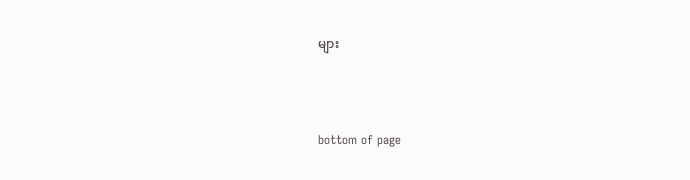များ



bottom of page